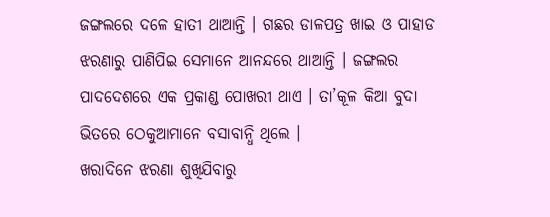ଜଙ୍ଗଲରେ ଦଳେ ହାତୀ ଥାଆନ୍ତି । ଗଛର ଡାଳପତ୍ର ଖାଇ ଓ ପାହାଡ ଝରଣାରୁ ପାଣିପିଇ ସେମାନେ ଆନନ୍ଦରେ ଥାଆନ୍ତି । ଜଙ୍ଗଲର ପାଦଦେଶରେ ଏକ ପ୍ରକାଣ୍ଡ ପୋଖରୀ ଥାଏ । ତା’କୂଳ କିଆ ବୁଦା ଭିତରେ ଠେକୁଆମାନେ ବସାବାନ୍ଧି ଥିଲେ ।
ଖରାଦିନେ ଝରଣା ଶୁଖିଯିବାରୁ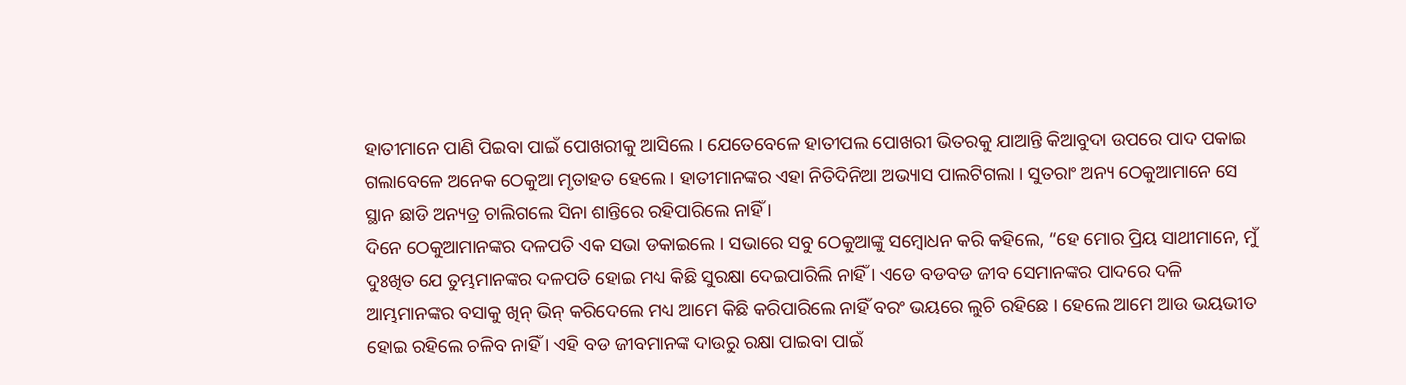ହାତୀମାନେ ପାଣି ପିଇବା ପାଇଁ ପୋଖରୀକୁ ଆସିଲେ । ଯେତେବେଳେ ହାତୀପଲ ପୋଖରୀ ଭିତରକୁ ଯାଆନ୍ତି କିଆବୁଦା ଉପରେ ପାଦ ପକାଇ ଗଲାବେଳେ ଅନେକ ଠେକୁଆ ମୃତାହତ ହେଲେ । ହାତୀମାନଙ୍କର ଏହା ନିତିଦିନିଆ ଅଭ୍ୟାସ ପାଲଟିଗଲା । ସୁତରାଂ ଅନ୍ୟ ଠେକୁଆମାନେ ସେ ସ୍ଥାନ ଛାଡି ଅନ୍ୟତ୍ର ଚାଲିଗଲେ ସିନା ଶାନ୍ତିରେ ରହିପାରିଲେ ନାହିଁ ।
ଦିନେ ଠେକୁଆମାନଙ୍କର ଦଳପତି ଏକ ସଭା ଡକାଇଲେ । ସଭାରେ ସବୁ ଠେକୁଆଙ୍କୁ ସମ୍ବୋଧନ କରି କହିଲେ, “ହେ ମୋର ପ୍ରିୟ ସାଥୀମାନେ, ମୁଁ ଦୁଃଖିତ ଯେ ତୁମ୍ଭମାନଙ୍କର ଦଳପତି ହୋଇ ମଧ୍ୟ କିଛି ସୁରକ୍ଷା ଦେଇପାରିଲି ନାହିଁ । ଏଡେ ବଡବଡ ଜୀବ ସେମାନଙ୍କର ପାଦରେ ଦଳି ଆମ୍ଭମାନଙ୍କର ବସାକୁ ଖିନ୍ ଭିନ୍ କରିଦେଲେ ମଧ୍ୟ ଆମେ କିଛି କରିପାରିଲେ ନାହିଁ ବରଂ ଭୟରେ ଲୁଚି ରହିଛେ । ହେଲେ ଆମେ ଆଉ ଭୟଭୀତ ହୋଇ ରହିଲେ ଚଳିବ ନାହିଁ । ଏହି ବଡ ଜୀବମାନଙ୍କ ଦାଉରୁ ରକ୍ଷା ପାଇବା ପାଇଁ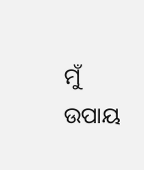ମୁଁ ଉପାୟ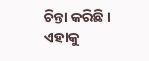ଚିନ୍ତା କରିଛି । ଏହାକୁ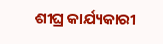ଶୀଘ୍ର କାର୍ଯ୍ୟକାରୀ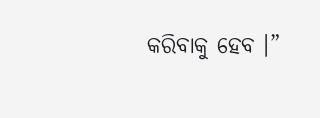କରିବାକୁ ହେବ ।”